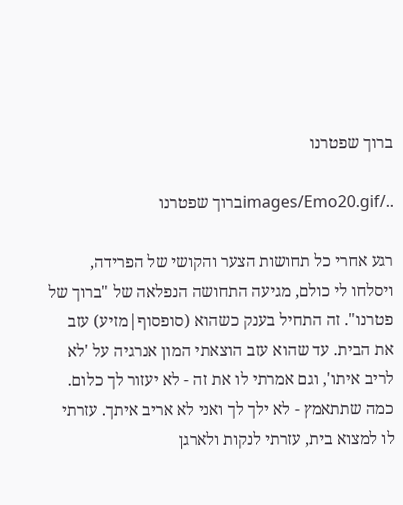ברוך שפטרנו

../images/Emo20.gifברוך שפטרנו

רגע אחרי כל תחושות הצער והקושי של הפרידה, ויסלחו לי כולם, מגיעה התחושה הנפלאה של "ברוך של פטרנו". זה התחיל בענק כשהוא (סופסוף|מזיע) עזב את הבית. עד שהוא עזב הוצאתי המון אנרגיה על 'לא לריב איתו', וגם אמרתי לו את זה - לא יעזור לך כלום. כמה שתתאמץ - לא ילך לך ואני לא אריב איתך. עזרתי לו למצוא בית, עזרתי לנקות ולארגן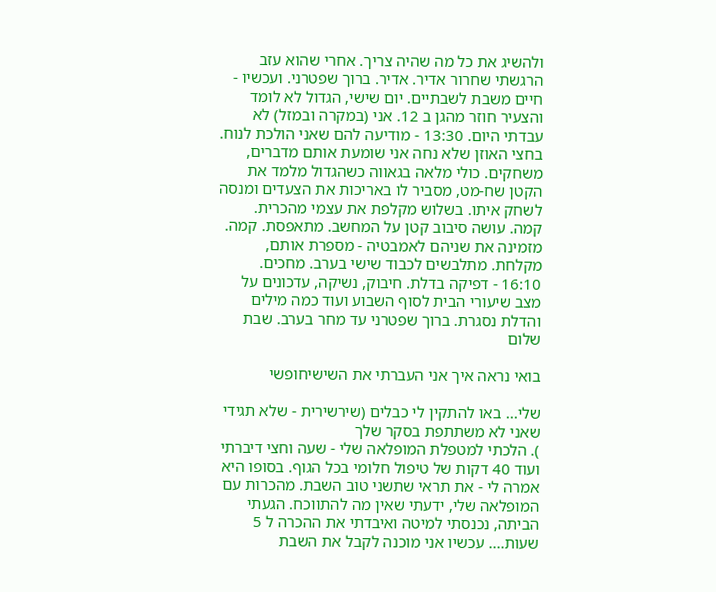ולהשיג את כל מה שהיה צריך. אחרי שהוא עזב הרגשתי שחרור אדיר. אדיר. ברוך שפטרני. ועכשיו - חיים משבת לשבתיים. יום שישי, הגדול לא לומד והצעיר חוזר מהגן ב 12. אני (במקרה ובמזל) לא עבדתי היום. 13:30 - מודיעה להם שאני הולכת לנוח. בחצי האוזן שלא נחה אני שומעת אותם מדברים, משחקים. כולי מלאה בגאווה כשהגדול מלמד את הקטן שח-מט, מסביר לו באריכות את הצעדים ומנסה לשחק איתו. בשלוש מקלפת את עצמי מהכרית. קמה. עושה סיבוב קטן על המחשב. מתאפסת. קמה. מזמינה את שניהם לאמבטיה - מספרת אותם, מקלחת. מתלבשים לכבוד שישי בערב. מחכים. 16:10 - דפיקה בדלת. חיבוק, נשיקה, עדכונים על מצב שיעורי הבית לסוף השבוע ועוד כמה מילים והדלת נסגרת. ברוך שפטרני עד מחר בערב. שבת שלום

בואי נראה איך אני העברתי את השישיחופשי

שלי... באו להתקין לי כבלים (שירשירית - שלא תגידי שאני לא משתתפת בסקר שלך
). הלכתי למטפלת המופלאה שלי - שעה וחצי דיברתי ועוד 40 דקות של טיפול חלומי בכל הגוף. בסופו היא אמרה לי - את תראי שתשני טוב השבת. מהכרות עם המופלאה שלי, ידעתי שאין מה להתווכח. הגעתי הביתה, נכנסתי למיטה ואיבדתי את ההכרה ל 5 שעות.... עכשיו אני מוכנה לקבל את השבת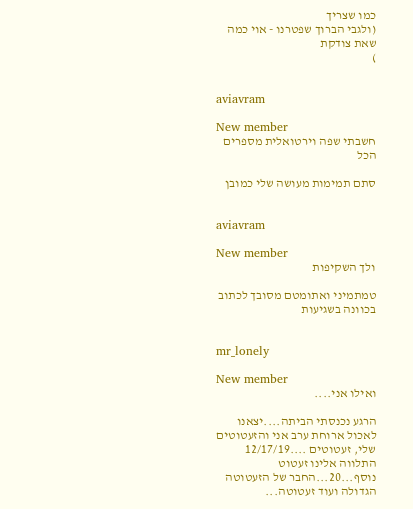כמו שצריך
(ולגבי הברוך שפטרנו - אוי כמה שאת צודקת
)


aviavram

New member
חשבתי שפה וירטואלית מספרים הכל

סתם תמימות מעושה שלי כמובן


aviavram

New member
ולך השקיפות

טמתמיני ואתומטם מסובך לכתוב בכוונה בשגיעות


mr_lonely

New member
ואילו אני....

הרגע נכנסתי הביתה....יצאנו לאכול ארוחת ערב אני והזעטוטים שלי, זעטוטים ....12/17/19 התלווה אלינו זעטוט נוסף...20...החבר של הזעטוטה הגדולה ועוד זעטוטה...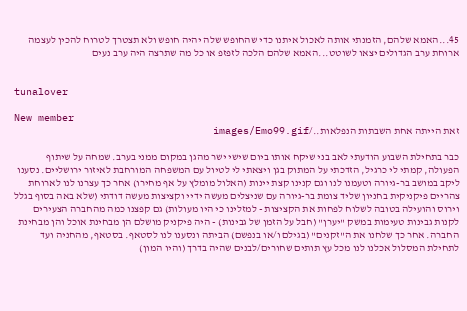45...האמא שלהם, הזמנתי אותה לאכול איתנו כדי שהחופש שלה יהיה חופש ולא תצטרך לטרוח להכין לעצמה ארוחת ערב הגדולים יצאו לשוטט...האמא שלהם הלכה לזפזפ או כל מה שתרצה היה ערב נעים


tunalover

New member
זאת הייתה אחת השבתות הנפלאות../images/Emo99.gif

כבר בתחילת השבוע הודעתי לאב בני שיקח אותו ביום שישי ישר מהגן במקום ממני בערב. שמחה על שיתוף הפעולה, קמתי לי כרגיל, הזדכתי על המתוק בגן ויצאתי לי לטיול עם המשפחה המורחבת לאיזור ירושליים. נסענו ליקב במושב בר-גיורה וטעמנו לנו וגם קנינו קצת יינות (האלול מומלץ על אף מחירו) אחר כך עצרנו לנו לארוחת צהריים פיקניקית בחניון שליד צומת בר-גיורה עם שניצלים מעשה ידיי וקציצות מעשה דודתי (שלא באה בסוף בגלל וירוס והועילה בטובה לשלוח לפחות את הקציצות - למזלינו כי היו מעולות) גם קפצנו כמה מהחברה הצעירים לקנות גבינות טעימות במשק "יערן" (חבל על הזמן של גבינות) - היה פיקניק מושלם הן מבחינת אוכל והן מבחינת החברה. אחר כך שלחנו את ה"זקנים" (בגילם ו/או בנפשם) הביתה ונסענו לנו לסטאף. בסטאף, מהחניה ועד לתחילת המסלול אכלנו לנו מכל עץ תותים שחורים/לבנים שהיה בדרך (והיו המון)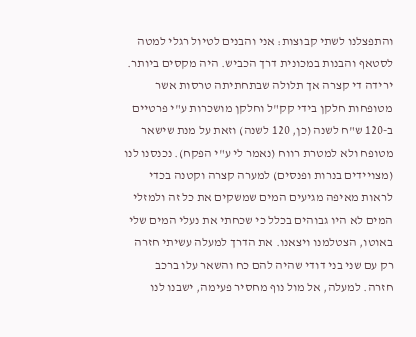והתפצלנו לשתי קבוצות: אני והבנים לטיול רגלי למטה לסטאף והבנות במכונית דרך הכביש. היה מקסים ביותר. ירידה די קצרה אך תלולה שבתחתיתה טרסות אשר מטופחות חלקן בידי קק"ל וחלקן מושכרות ע"י פרטיים ב-120 ש"ח לשנה (כן, 120 לשנה) וזאת על מנת שישאר מטופח ולא למטרת רווח (נאמר לי ע"י הפקח). נכנסנו לנו (מצויידים בנרות ופנסים) למערה קצרה וקטנה בכדי לראות מאיפה מגיעים המים שמשקים את כל זה ולמזלי המים לא היו גבוהים בכלל כי שכחתי את נעלי המים שלי באוטו, הצטלמנו ויצאנו. את הדרך למעלה עשיתי חזרה רק עם שני בני דודי שהיה להם כח והשאר עלו ברכב חזרה. למעלה, אל מול נוף מחסיר פעימה, ישבנו לנו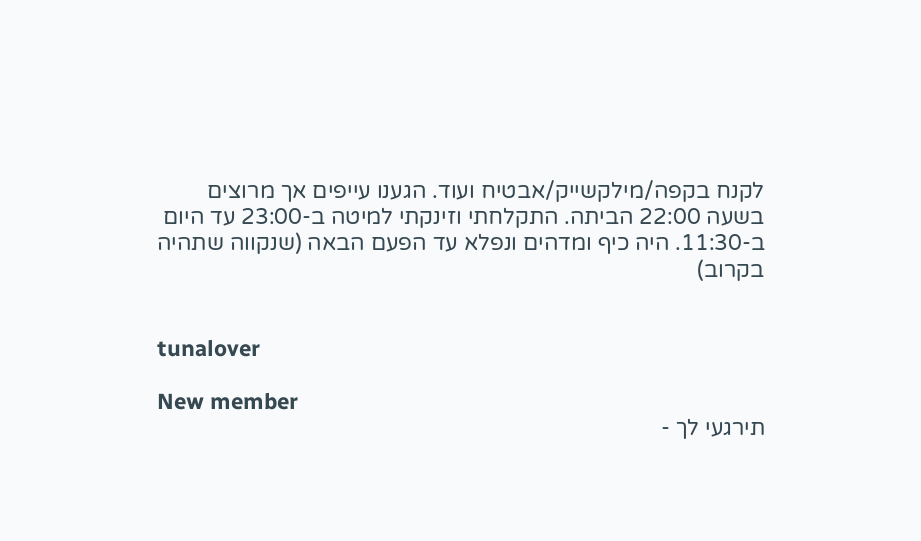לקנח בקפה/מילקשייק/אבטיח ועוד. הגענו עייפים אך מרוצים בשעה 22:00 הביתה. התקלחתי וזינקתי למיטה ב-23:00 עד היום ב-11:30. היה כיף ומדהים ונפלא עד הפעם הבאה (שנקווה שתהיה בקרוב)


tunalover

New member
תירגעי לך -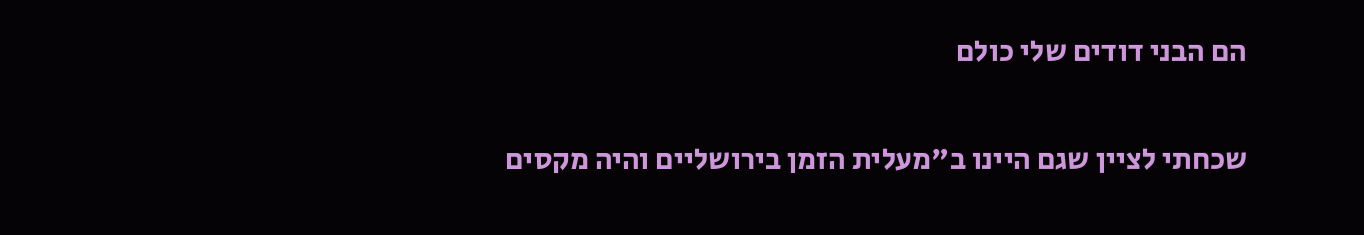הם הבני דודים שלי כולם

שכחתי לציין שגם היינו ב"מעלית הזמן בירושליים והיה מקסים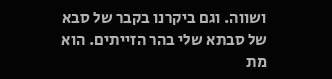ושווה. וגם ביקרנו בקבר של סבא של סבתא שלי בהר הזייתים. הוא מת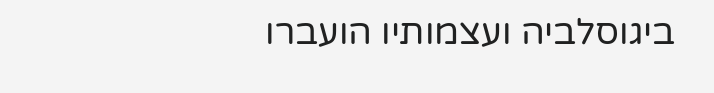ביגוסלביה ועצמותיו הועברו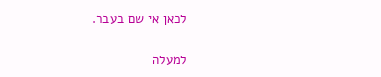לכאן אי שם בעבר.

למעלה